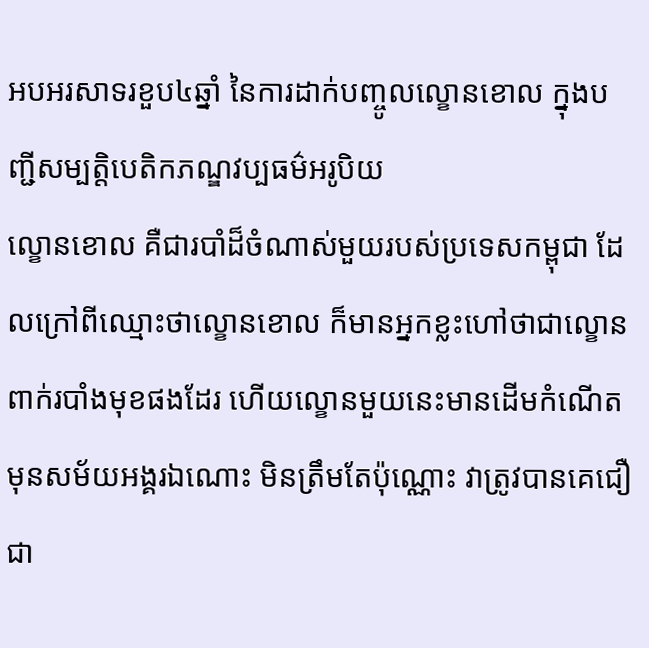អបអរសាទរខួប៤ឆ្នាំ នៃការដាក់បញ្ចូលល្ខោនខោល ក្នុងបញ្ជីសម្បត្តិបេតិកភណ្ឌវប្បធម៌អរូបិយ
ល្ខោនខោល គឺជារបាំដ៏ចំណាស់មួយរបស់ប្រទេសកម្ពុជា ដែលក្រៅពីឈ្មោះថាល្ខោនខោល ក៏មានអ្នកខ្លះហៅថាជាល្ខោនពាក់របាំងមុខផងដែរ ហើយល្ខោនមួយនេះមានដើមកំណើតមុនសម័យអង្គរឯណោះ មិនត្រឹមតែប៉ុណ្ណោះ វាត្រូវបានគេជឿជា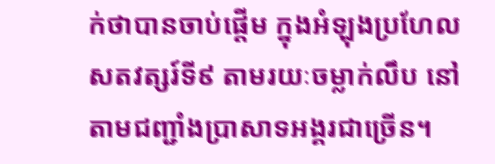ក់ថាបានចាប់ផ្តើម ក្នុងអំឡុងប្រហែលសតវត្សរ៍ទី៩ តាមរយៈចម្លាក់លឹប នៅតាមជញ្ជាំងប្រាសាទអង្គរជាច្រើន។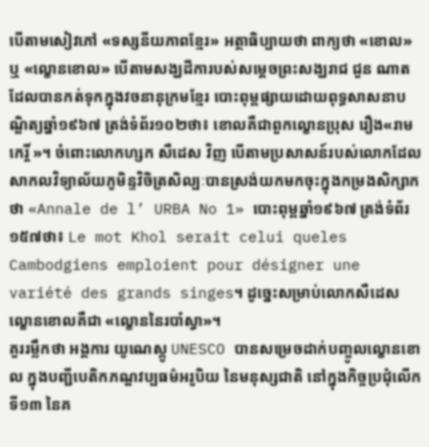បើតាមសៀវភៅ «ទស្សនីយភាពខ្មែរ» អត្ថាធិប្បាយថា ពាក្យថា «ខោល» ឬ «ល្ខោនខោល» បើតាមសង្ឃដីការបស់សម្តេចព្រះសង្ឃរាជ ជួន ណាត ដែលបានកត់ទុកក្នុងវចនានុក្រមខ្មែរ បោះពុម្ពផ្សាយដោយពុទ្ធសាសនាបណ្ឌិត្យឆ្នាំ១៩៦៧ ត្រង់ទំព័រ១០២ថា៖ ខោលគឺជាពួកល្ខោនប្រុស រឿង«រាមកេរ្តិ៍ »។ ចំពោះលោកហ្សក សឺដេស វិញ បើតាមប្រសាសន៍របស់លោកដែលសាកលវិទ្យាល័យភូមិន្ទវិចិត្រសិល្បៈបានស្រង់យកមកចុះក្នុងកម្រងសិក្សាកថា «Annale de l’ URBA No 1» បោះពុម្ពឆ្នាំ១៩៦៧ ត្រង់ទំព័រ១៥៧ថា៖ Le mot Khol serait celui queles Cambodgiens emploient pour désigner une variété des grands singes។ ដូច្នេះសម្រាប់លោកសឺដេស ល្ខោនខោលគឺជា «ល្ខោននៃរបាំស្វា»។
គួររម្លឹកថា អង្គការ យូណេស្កូ UNESCO បានសម្រេចដាក់បញ្ចូលល្ខោនខោល ក្នុងបញ្ជីបេតិកភណ្ឌវប្បធម៌អរូបិយ នៃមនុស្សជាតិ នៅក្នុងកិច្ចប្រជុំលើកទី១៣ នៃគ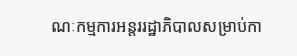ណៈកម្មការអន្តររដ្ឋាភិបាលសម្រាប់កា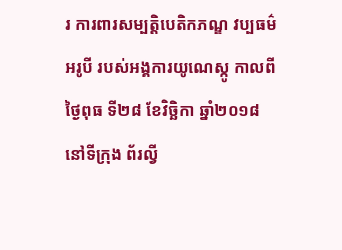រ ការពារសម្បត្តិបេតិកភណ្ឌ វប្បធម៌អរូបី របស់អង្គការយូណេស្កូ កាលពីថ្ងៃពុធ ទី២៨ ខែវិច្ឆិកា ឆ្នាំ២០១៨ នៅទីក្រុង ព័រល្វី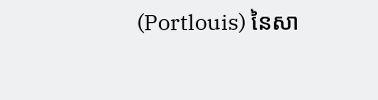(Portlouis) នៃសា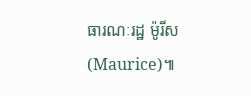ធារណៈរដ្ឋ ម៉ូរីស (Maurice)៕